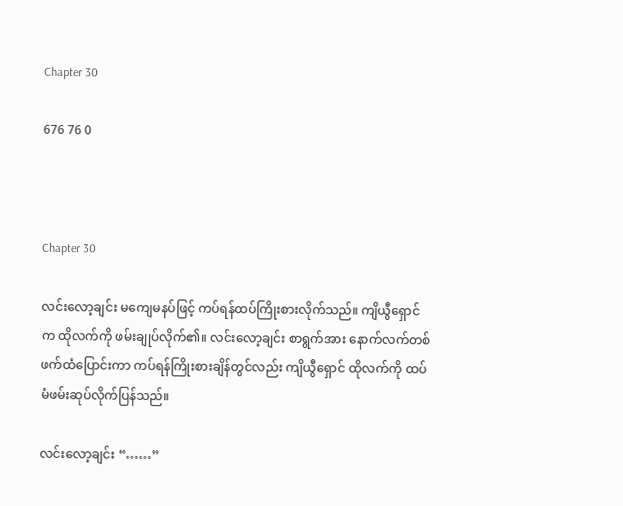Chapter 30

676 76 0



Chapter 30

လင်းလော့ချင်း မကျေမနပ်ဖြင့် ကပ်ရန်ထပ်ကြိုးစားလိုက်သည်။ ကျိယွီရှောင်က ထိုလက်ကို ဖမ်းချုပ်လိုက်၏။ လင်းလော့ချင်း စာရွက်အား နောက်လက်တစ်ဖက်ထံပြောင်းကာ ကပ်ရန်ကြိုးစားချိန်တွင်လည်း ကျိယွီရှောင် ထိုလက်ကို ထပ်မံဖမ်းဆုပ်လိုက်ပြန်သည်။

လင်းလော့ချင်း “……”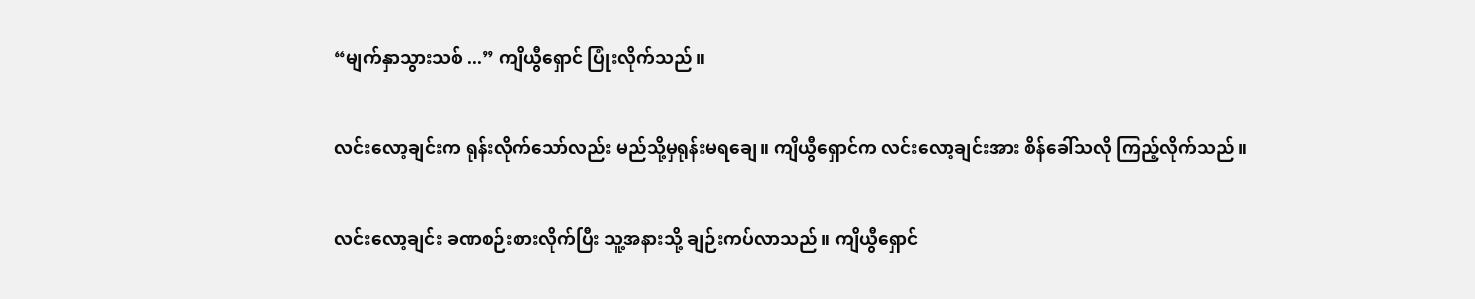“မျက်နှာသွားသစ် ...” ကျိယွီရှောင် ပြုံးလိုက်သည်။

လင်းလော့ချင်းက ရုန်းလိုက်သော်လည်း မည်သို့မှရုန်းမရချေ။ ကျိယွီရှောင်က လင်းလော့ချင်းအား စိန်ခေါ်သလို ကြည့်လိုက်သည်။

လင်းလော့ချင်း ခဏစဉ်းစားလိုက်ပြီး သူ့အနားသို့ ချဉ်းကပ်လာသည်။ ကျိယွီရှောင်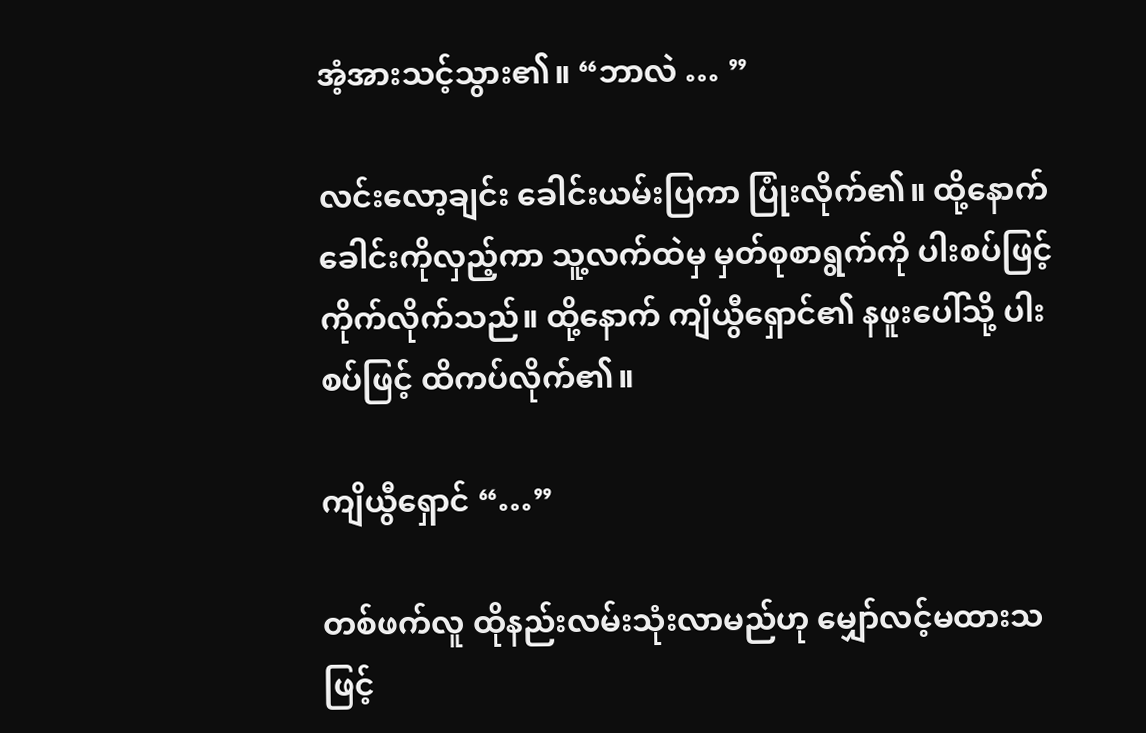အံ့အားသင့်သွား၏။ “ဘာလဲ … ”

လင်းလော့ချင်း ခေါင်းယမ်းပြကာ ပြုံးလိုက်၏။ ထို့နောက် ခေါင်းကိုလှည့်ကာ သူ့လက်ထဲမှ မှတ်စုစာရွက်ကို ပါးစပ်ဖြင့် ကိုက်လိုက်သည်။ ထို့နောက် ကျိယွီရှောင်၏ နဖူးပေါ်သို့ ပါးစပ်ဖြင့် ထိကပ်လိုက်၏။

ကျိယွီရှောင် “…”

တစ်ဖက်လူ ထိုနည်းလမ်းသုံးလာမည်ဟု မျှော်လင့်မထားသဖြင့်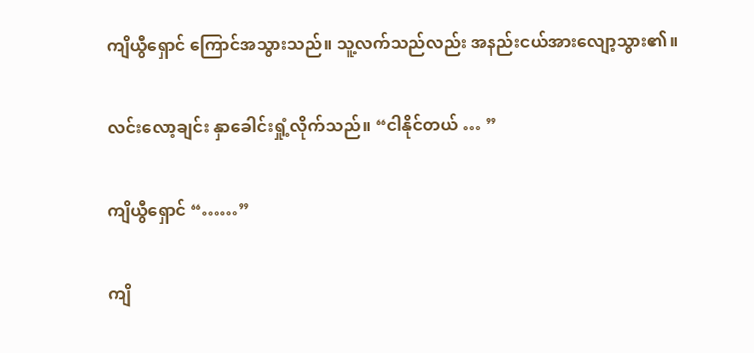ကျိယွီရှောင် ကြောင်အသွားသည်။ သူ့လက်သည်လည်း အနည်းငယ်အားလျော့သွား၏။

လင်းလော့ချင်း နှာခေါင်းရှုံ့လိုက်သည်။ “ငါနိုင်တယ် … ”

ကျိယွီရှောင် “……”

ကျိ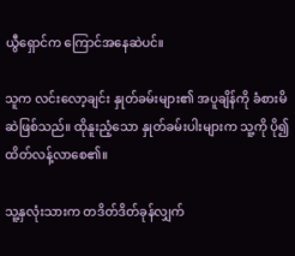ယွီရှောင်က ကြောင်အနေဆဲပင်။

သူက လင်းလော့ချင်း နှုတ်ခမ်းများ၏ အပူချိန်ကို ခံစားမိဆဲဖြစ်သည်။ ထိုနူးညံ့သော နှုတ်ခမ်းပါးများက သူ့ကို ပို၍ထိတ်လန့်လာစေ၏။

သူ့နှလုံးသားက တဒိတ်ဒိတ်ခုန်လျှက်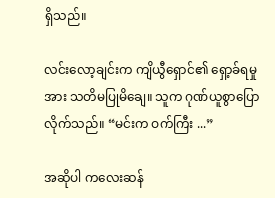ရှိသည်။

လင်းလော့ချင်းက ကျိယွီရှောင်၏ ရှော့ခ်ရမှုအား သတိမပြုမိချေ။ သူက ဂုဏ်ယူစွာပြောလိုက်သည်။ “မင်းက ဝက်ကြီး ...”

အဆိုပါ ကလေးဆန်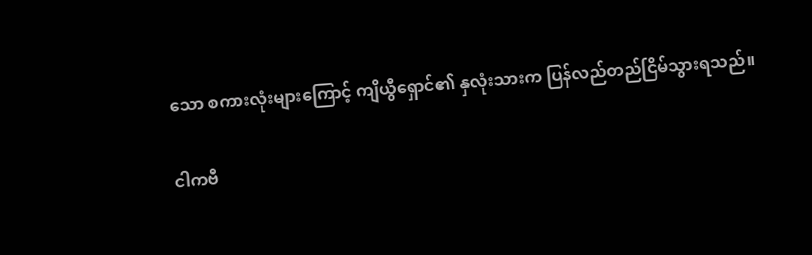သော စကားလုံးများကြောင့် ကျိယွီရှောင်၏ နှလုံးသားက ပြန်လည်တည်ငြိမ်သွားရသည်။

ငါကဗီ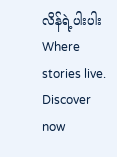လိန်ရဲ့ပါးပါးWhere stories live. Discover now